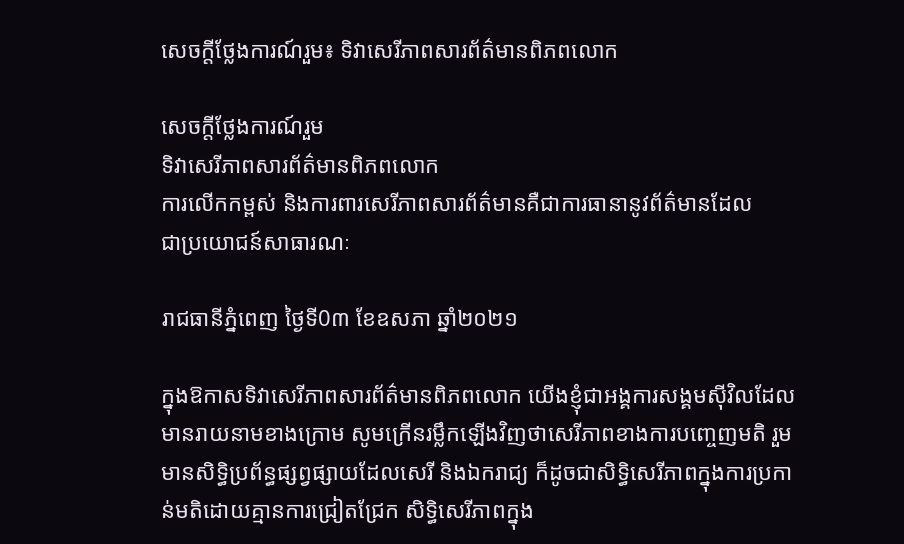សេចក្តីថ្លែងការណ៍រួម៖ ទិវាសេរីភាពសារព័ត៌មានពិភពលោក

សេចក្តីថ្លែងការណ៍រួម
ទិវាសេរីភាពសារព័ត៌មានពិភពលោក
ការលើកកម្ពស់ និងការពារសេរីភាពសារព័ត៌មានគឺជាការធានានូវព័ត៌មានដែល
ជាប្រយោជន៍សាធារណៈ

រាជធានីភ្នំពេញ ថ្ងៃទី0៣ ខែឧសភា ឆ្នាំ២០២១

ក្នុងឱកាសទិវាសេរីភាពសារព័ត៌មានពិភពលោក យើងខ្ញុំជាអង្គការសង្គមស៊ីវិលដែលមានរាយនាមខាងក្រោម សូមក្រើនរម្លឹកឡើងវិញថាសេរីភាពខាងការបញ្ចេញមតិ រួមមានសិទ្ធិប្រព័ន្ធផ្សព្វផ្សាយដែលសេរី និងឯករាជ្យ ក៏ដូចជាសិទ្ធិសេរីភាពក្នុងការប្រកាន់មតិដោយគ្មានការជ្រៀតជ្រែក សិទ្ធិសេរីភាពក្នុង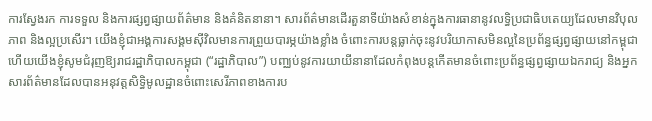ការស្វែងរក ការទទួល និងការផ្សព្វផ្សាយព័ត៌មាន និងគំនិតនានា។ សារព័ត៌មានដើរតួនាទីយ៉ាងសំខាន់ក្នុងការធានានូវលទ្ធិប្រជាធិបតេយ្យដែលមានវិបុលភាព និងល្អប្រសើរ។ យើងខ្ញុំជាអង្គការសង្គមស៊ីវិលមានការព្រួយបារម្ភយ៉ាងខ្លាំង ចំពោះការបន្តធ្លាក់ចុះនូវបរិយាកាសមិនល្អនៃប្រព័ន្ធផ្សព្វផ្សាយនៅកម្ពុជា ហើយយើងខ្ញុំសូមជំរុញឱ្យរាជរដ្ឋាភិបាលកម្ពុជា (“រដ្ឋាភិបាល”) បញ្ឈប់នូវការយាយីនានាដែលកំពុងបន្តកើតមានចំពោះប្រព័ន្ធផ្សព្វផ្សាយឯករាជ្យ និងអ្នកសារព័ត៌មានដែលបានអនុវត្តសិទ្ធិមូលដ្ឋានចំពោះសេរីភាពខាងការប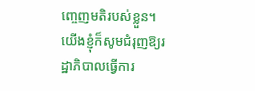ញ្ចេញមតិរបស់ខ្លួន។ យើងខ្ញុំក៏សូមជំរុញឱ្យរដ្ឋាភិបាលធ្វើការ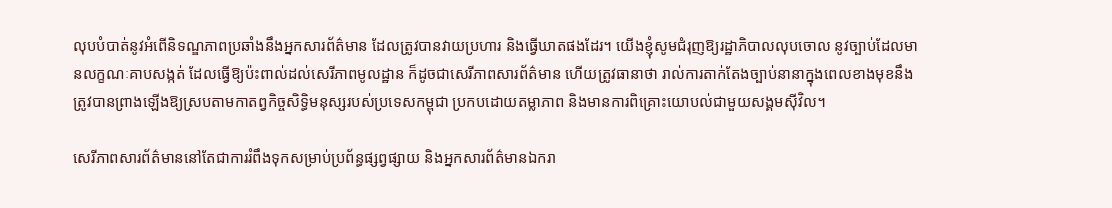លុបបំបាត់នូវអំពើនិទណ្ឌភាពប្រឆាំងនឹងអ្នកសារព័ត៌មាន ដែលត្រូវបានវាយប្រហារ និងធ្វើឃាតផងដែរ។ យើងខ្ញុំសូមជំរុញឱ្យរដ្ឋាភិបាលលុបចោល នូវច្បាប់ដែលមានលក្ខណៈគាបសង្កត់ ដែលធ្វើឱ្យប៉ះពាល់ដល់សេរីភាពមូលដ្ឋាន ក៏ដូចជាសេរីភាពសារព័ត៌មាន ហើយត្រូវធានាថា រាល់ការតាក់តែងច្បាប់នានាក្នុងពេលខាងមុខនឹងត្រូវបានព្រាងឡើងឱ្យស្របតាមកាតព្វកិច្ចសិទ្ធិមនុស្សរបស់ប្រទេសកម្ពុជា ប្រកបដោយតម្លាភាព និងមានការពិគ្រោះយោបល់ជាមួយសង្គមស៊ីវិល។

សេរីភាពសារព័ត៌មាននៅតែជាការរំពឹងទុកសម្រាប់ប្រព័ន្ធផ្សព្វផ្សាយ និងអ្នកសារព័ត៌មានឯករា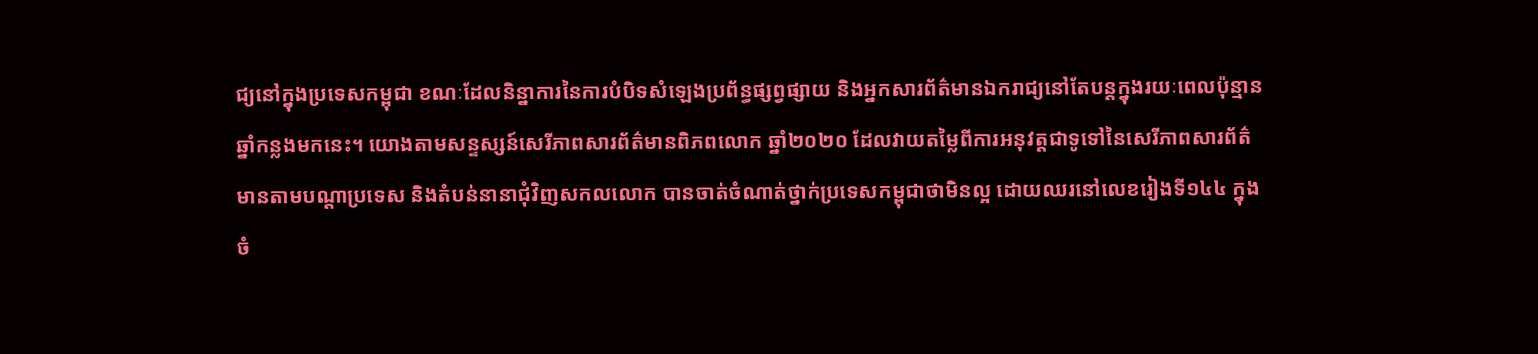ជ្យនៅក្នុងប្រទេសកម្ពុជា ខណៈដែលនិន្នាការនៃការបំបិទសំឡេងប្រព័ន្ធផ្សព្វផ្សាយ និងអ្នកសារព័ត៌មានឯករាជ្យនៅតែបន្តក្នុងរយៈពេលប៉ុន្មានឆ្នាំកន្លងមកនេះ។ យោងតាមសន្ទស្សន៍សេរីភាពសារព័ត៌មានពិភពលោក ឆ្នាំ២០២០ ដែលវាយតម្លៃពីការអនុវត្តជាទូទៅនៃសេរីភាពសារព័ត៌មានតាមបណ្តាប្រទេស និងតំបន់នានាជុំវិញសកលលោក បានចាត់ចំណាត់ថ្នាក់ប្រទេសកម្ពុជាថាមិនល្អ ដោយឈរនៅលេខរៀងទី១៤៤ ក្នុងចំ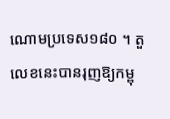ណោមប្រទេស១៨០ ។ តួលេខនេះបានរុញឱ្យកម្ពុ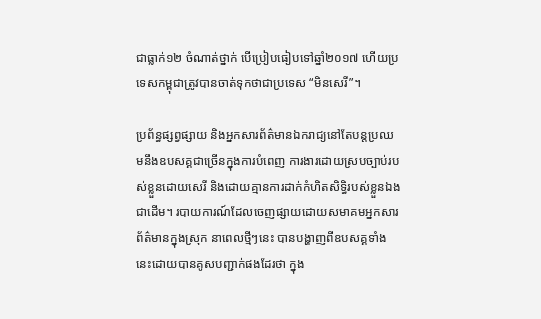ជាធ្លាក់១២ ចំណាត់ថ្នាក់ បើប្រៀបធៀបទៅឆ្នាំ២០១៧ ហើយប្រទេសកម្ពុជាត្រូវបានចាត់ទុកថាជាប្រទេស “មិនសេរី”។

ប្រព័ន្ធផ្សព្វផ្សាយ និងអ្នកសារព័ត៌មានឯករាជ្យនៅតែបន្តប្រឈមនឹងឧបសគ្គជាច្រើនក្នុងការបំពេញ ការងារដោយស្របច្បាប់របស់ខ្លួនដោយសេរី និងដោយគ្មានការដាក់កំហិតសិទ្ធិរបស់ខ្លួនឯងជាដើម។ របាយការណ៍ដែលចេញផ្សាយដោយសមាគមអ្នកសារព័ត៌មានក្នុងស្រុក នាពេលថ្មីៗនេះ បានបង្ហាញពីឧបសគ្គទាំងនេះដោយបានគូសបញ្ជាក់ផងដែរថា ក្នុង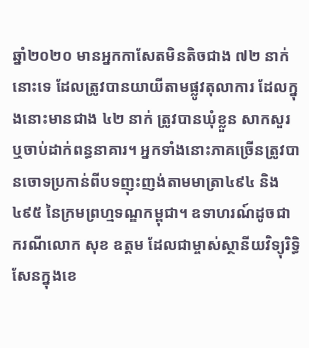ឆ្នាំ២០២០ មានអ្នកកាសែតមិនតិចជាង ៧២ នាក់ នោះទេ ដែលត្រូវបានយាយីតាមផ្លូវតុលាការ ដែលក្នុងនោះមានជាង ៤២ នាក់ ត្រូវបានឃុំខ្លួន សាកសួរ ឬចាប់ដាក់ពន្ធនាគារ។ អ្នកទាំងនោះភាគច្រើនត្រូវបានចោទប្រកាន់ពីបទញុះញង់តាមមាត្រា៤៩៤ និង៤៩៥ នៃក្រមព្រហ្មទណ្ឌកម្ពុជា។ ឧទាហរណ៍ដូចជា ករណីលោក សុខ ឧត្តម ដែលជាម្ចាស់ស្ថានីយវិទ្យុរិទ្ធិសែនក្នុងខេ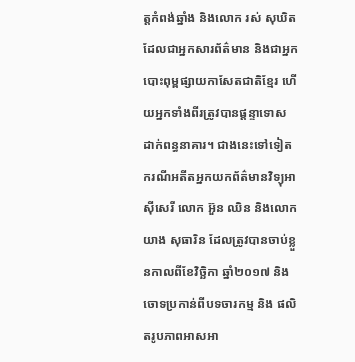ត្តកំពង់ឆ្នាំង និងលោក រស់ សុឃិត ដែលជាអ្នកសារព័ត៌មាន និងជាអ្នកបោះពុម្ពផ្សាយកាសែតជាតិខ្មែរ ហើយអ្នកទាំងពីរត្រូវបានផ្តន្ទាទោស ដាក់ពន្ធនាគារ។ ជាងនេះទៅទៀត ករណីអតីតអ្នកយកព័ត៌មានវិទ្យុអាស៊ីសេរី លោក អ៊ួន ឈិន និងលោក យាង សុធារិន ដែលត្រូវបានចាប់ខ្លួនកាលពីខែវិច្ឆិកា ឆ្នាំ២០១៧ និងចោទប្រកាន់ពីបទចារកម្ម និង ផលិតរូបភាពអាសអា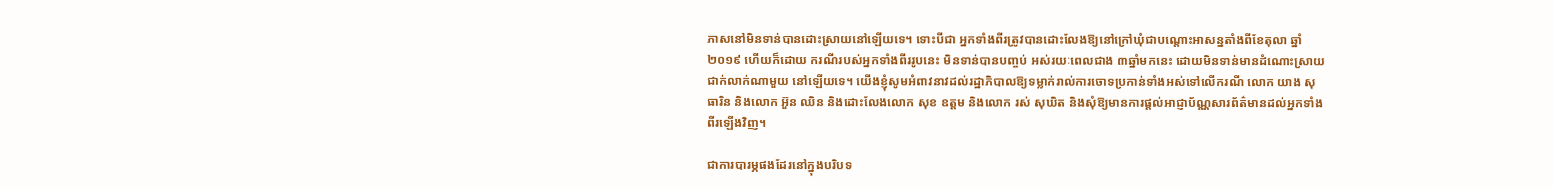ភាសនៅមិនទាន់បានដោះស្រាយនៅឡើយទេ។ ទោះបីជា អ្នកទាំងពីរត្រូវបានដោះលែងឱ្យនៅក្រៅឃុំជាបណ្តោះអាសន្នតាំងពីខែតុលា ឆ្នាំ២០១៩ ហើយក៏ដោយ ករណីរបស់អ្នកទាំងពីររូបនេះ មិនទាន់បានបញ្ចប់ អស់រយៈពេលជាង ៣ឆ្នាំមកនេះ ដោយមិនទាន់មានដំណោះស្រាយជាក់លាក់ណាមួយ នៅឡើយទេ។ យើងខ្ញុំសូមអំពាវនាវដល់រដ្ឋាភិបាលឱ្យទម្លាក់រាល់ការចោទប្រកាន់ទាំងអស់ទៅលើករណី លោក យាង សុធារិន និងលោក អ៊ួន ឈិន និងដោះលែងលោក សុខ ឧត្តម និងលោក រស់ សុឃិត និងសុំឱ្យមានការផ្តល់អាជ្ញាប័ណ្ណសារព័ត៌មានដល់អ្នកទាំងពីរឡើងវិញ។

ជាការបារម្ភផងដែរនៅក្នុងបរិបទ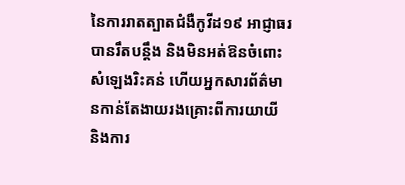នៃការរាតត្បាតជំងឺកូវីដ១៩ អាជ្ញាធរបានរឹតបន្តឹង និងមិនអត់ឱនចំពោះសំឡេងរិះគន់ ហើយអ្នកសារព័ត៌មានកាន់តែងាយរងគ្រោះពីការយាយី និងការ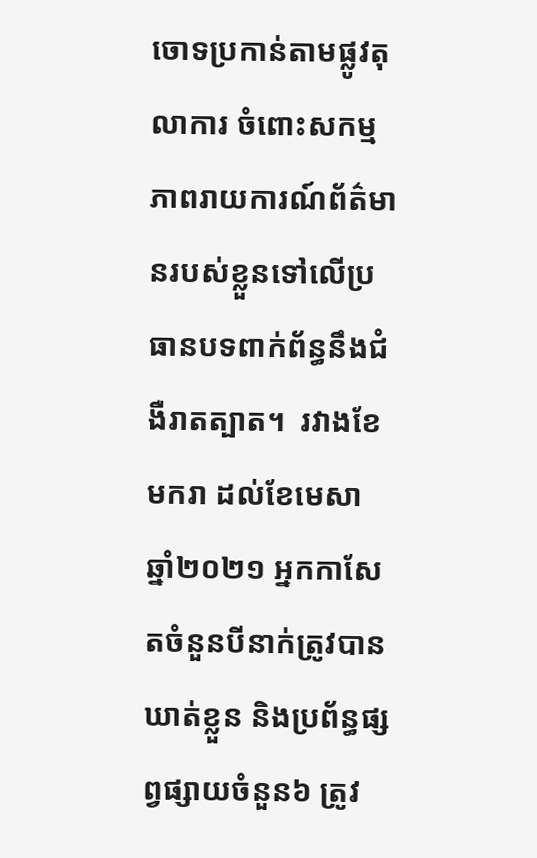ចោទប្រកាន់តាមផ្លូវតុលាការ ចំពោះសកម្មភាពរាយការណ៍ព័ត៌មានរបស់ខ្លួនទៅលើប្រធានបទពាក់ព័ន្ធនឹងជំងឺរាតត្បាត។  រវាងខែមករា ដល់ខែមេសា ឆ្នាំ២០២១ អ្នកកាសែតចំនួនបីនាក់ត្រូវបានឃាត់ខ្លួន និងប្រព័ន្ធផ្សព្វផ្សាយចំនួន៦ ត្រូវ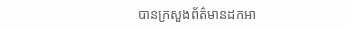បានក្រសួងព័ត៌មានដកអា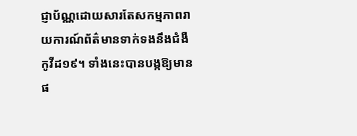ជ្ញាប័ណ្ណដោយសារតែសកម្មភាពរាយការណ៍ព័ត៌មានទាក់ទងនឹងជំងឺកូវីដ១៩។ ទាំងនេះបានបង្កឱ្យមានផ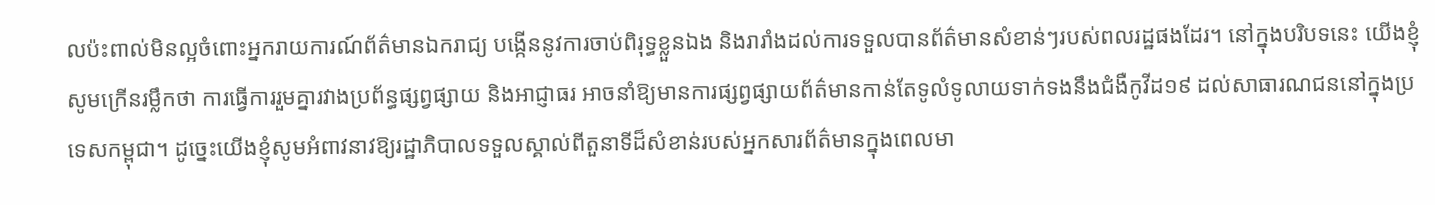លប៉ះពាល់មិនល្អចំពោះអ្នករាយការណ៍ព័ត៌មានឯករាជ្យ បង្កើននូវការចាប់ពិរុទ្ធខ្លួនឯង និងរារាំងដល់ការទទួលបានព័ត៌មានសំខាន់ៗរបស់ពលរដ្ឋផងដែរ។ នៅក្នុងបរិបទនេះ យើងខ្ញុំសូមក្រើនរម្លឹកថា ការធ្វើការរួមគ្នារវាងប្រព័ន្ធផ្សព្វផ្សាយ និងអាជ្ញាធរ អាចនាំឱ្យមានការផ្សព្វផ្សាយព័ត៌មានកាន់តែទូលំទូលាយទាក់ទងនឹងជំងឺកូវីដ១៩ ដល់សាធារណជននៅក្នុងប្រទេសកម្ពុជា។ ដូច្នេះយើងខ្ញុំសូមអំពាវនាវឱ្យរដ្ឋាភិបាលទទួលស្គាល់ពីតួនាទីដ៏សំខាន់របស់អ្នកសារព័ត៌មានក្នុងពេលមា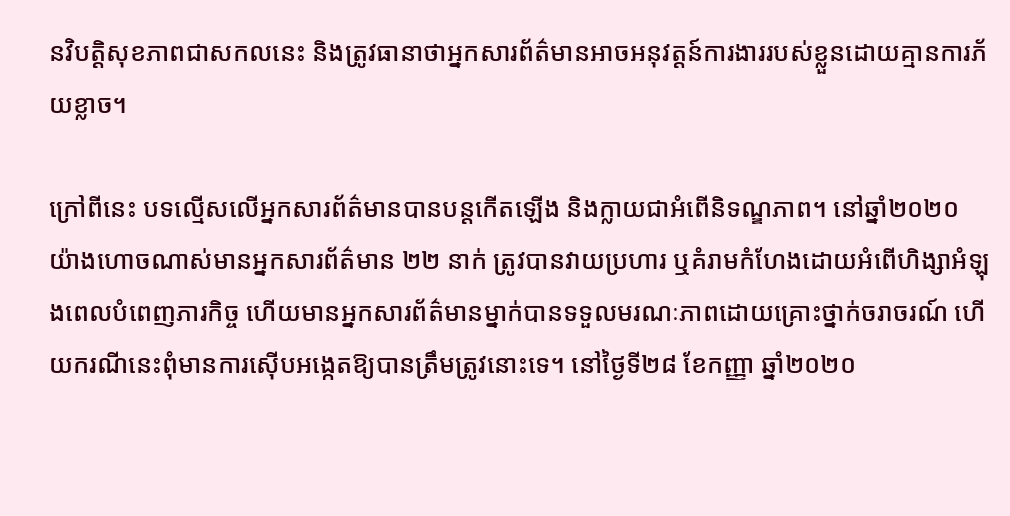នវិបត្ដិសុខភាពជាសកលនេះ និងត្រូវធានាថាអ្នកសារព័ត៌មានអាចអនុវត្តន៍ការងាររបស់ខ្លួនដោយគ្មានការភ័យខ្លាច។

ក្រៅពីនេះ បទល្មើសលើអ្នកសារព័ត៌មានបានបន្តកើតឡើង និងក្លាយជាអំពើនិទណ្ឌភាព។ នៅឆ្នាំ២០២០ យ៉ាងហោចណាស់មានអ្នកសារព័ត៌មាន ២២ នាក់ ត្រូវបានវាយប្រហារ ឬគំរាមកំហែងដោយអំពើហិង្សាអំឡុងពេលបំពេញភារកិច្ច ហើយមានអ្នកសារព័ត៌មានម្នាក់បានទទួលមរណៈភាពដោយគ្រោះថ្នាក់ចរាចរណ៍ ហើយករណីនេះពុំមានការស៊ើបអង្កេតឱ្យបានត្រឹមត្រូវនោះទេ។ នៅថ្ងៃទី២៨ ខែកញ្ញា ឆ្នាំ២០២០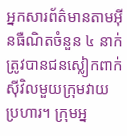អ្នកសារព័ត៌មានតាមអ៊ីនធឺណិតចំនួន ៤ នាក់ ត្រូវបានជនស្លៀកពាក់ស៊ីវិលមួយក្រុមវាយប្រហារ។ ក្រុមអ្ន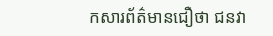កសារព័ត៌មានជឿថា ជនវា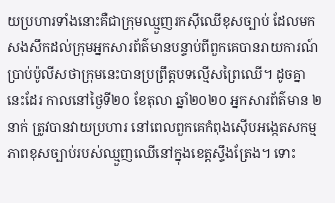យប្រហារទាំងនោះគឺជាក្រុមឈ្មួញរកស៊ីឈើខុសច្បាប់ ដែលមកសងសឹកដល់ក្រុមអ្នកសារព័ត៌មានបន្ទាប់ពីពួកគេបានរាយការណ៍ប្រាប់ប៉ូលីសថាក្រុមនេះបានប្រព្រឹត្តបទល្មើសព្រៃឈើ។ ដូចគ្នានេះដែរ កាលនៅថ្ងៃទី២០ ខែតុលា ឆ្នាំ២០២០ អ្នកសារព័ត៌មាន ២នាក់ ត្រូវបានវាយប្រហារ នៅពេលពួកគេកំពុងស៊ើបអង្កេតសកម្មភាពខុសច្បាប់របស់ឈ្មួញឈើនៅក្នុងខេត្តស្ទឹងត្រែង។ ទោះ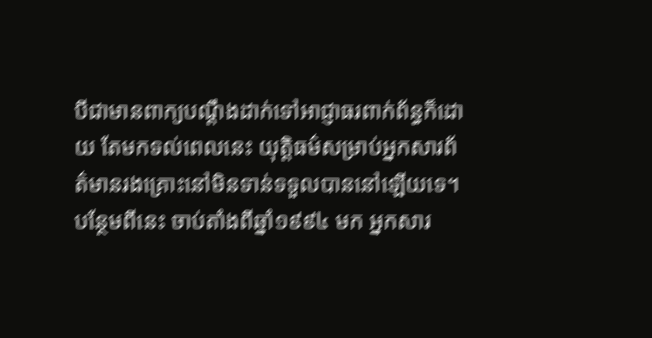បីជាមានពាក្យបណ្តឹងដាក់ទៅអាជ្ញាធរពាក់ព័ន្ធក៏ដោយ តែមកទល់ពេលនេះ យុត្តិធម៌សម្រាប់អ្នកសារព័ត៌មានរងគ្រោះនៅមិនទាន់ទទួលបាននៅឡើយទេ។ បន្ថែមពីនេះ ចាប់តាំងពីឆ្នាំ១៩៩៤ មក អ្នកសារ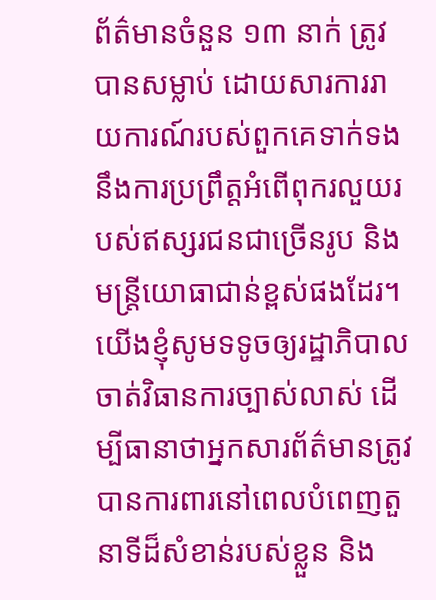ព័ត៌មានចំនួន ១៣ នាក់ ត្រូវបានសម្លាប់ ដោយសារការរាយការណ៍របស់ពួកគេទាក់ទងនឹងការប្រព្រឹត្តអំពើពុករលួយរបស់ឥស្សរជនជាច្រើនរូប និងមន្ត្រីយោធាជាន់ខ្ពស់ផងដែរ។ យើងខ្ញុំសូមទទូចឲ្យរដ្ឋាភិបាលចាត់វិធានការច្បាស់លាស់ ដើម្បីធានាថាអ្នកសារព័ត៌មានត្រូវបានការពារនៅពេលបំពេញតួនាទីដ៏សំខាន់របស់ខ្លួន និង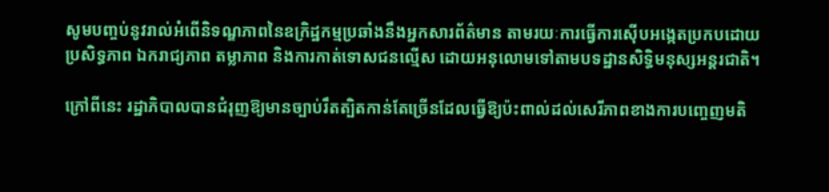សូមបញ្ចប់នូវរាល់អំពើនិទណ្ឌភាពនៃឧក្រិដ្ឋកម្មប្រឆាំងនឹងអ្នកសារព័ត៌មាន តាមរយៈការធ្វើការស៊ើបអង្កេតប្រកបដោយប្រសិទ្ធភាព ឯករាជ្យភាព តម្លាភាព និងការកាត់ទោសជនល្មើស ដោយអនុលោមទៅតាមបទដ្ឋានសិទ្ធិមនុស្សអន្តរជាតិ។

ក្រៅពីនេះ រដ្ឋាភិបាលបានជំរុញឱ្យមានច្បាប់រឹតត្បិតកាន់តែច្រើនដែលធ្វើឱ្យប៉ះពាល់ដល់សេរីភាពខាងការបញ្ចេញមតិ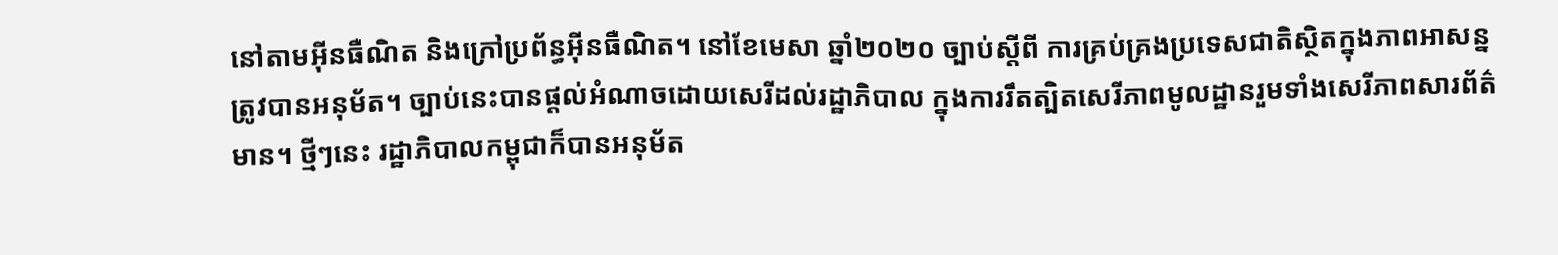នៅតាមអ៊ីនធឺណិត និងក្រៅប្រព័ន្ធអ៊ីនធឺណិត។ នៅខែមេសា ឆ្នាំ២០២០ ច្បាប់ស្តីពី ការគ្រប់គ្រងប្រទេសជាតិស្ថិតក្នុងភាពអាសន្ន ត្រូវបានអនុម័ត។ ច្បាប់នេះបានផ្តល់អំណាចដោយសេរីដល់រដ្ឋាភិបាល ក្នុងការរឹតត្បិតសេរីភាពមូលដ្ឋានរួមទាំងសេរីភាពសារព័ត៌មាន។ ថ្មីៗនេះ រដ្ឋាភិបាលកម្ពុជាក៏បានអនុម័ត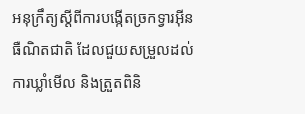អនុក្រឹត្យស្តីពីការបង្កើតច្រកទ្វារអ៊ីនធឺណិតជាតិ ដែលជួយសម្រួលដល់ការឃ្លាំមើល និងត្រួតពិនិ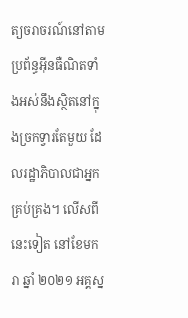ត្យចរាចរណ៍នៅតាមប្រព័ន្ធអ៊ីនធឺណិតទាំងអស់នឹងស្ថិតនៅក្នុងច្រកទ្វារតែមួយ ដែលរដ្ឋាភិបាលជាអ្នកគ្រប់គ្រង។ លើសពីនេះទៀត នៅខែមករា ឆ្នាំ ២០២១ អគ្គស្ន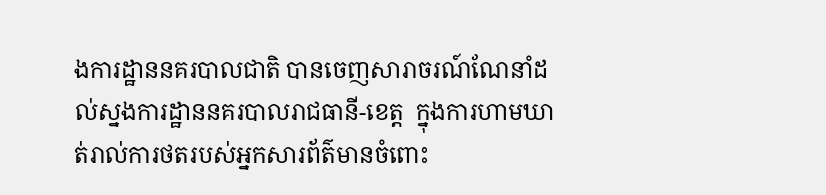ងការដ្ឋាននគរបាលជាតិ បានចេញសារាចរណ៍ណែនាំដល់ស្នងការដ្ឋាននគរបាលរាជធានី-ខេត្ត  ក្នុងការហាមឃាត់រាល់ការថតរបស់អ្នកសារព័ត៌មានចំពោះ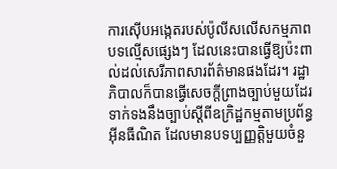ការស៊ើបអង្កេតរបស់ប៉ូលីសលើសកម្មភាពបទល្មើសផ្សេងៗ ដែលនេះបានធ្វើឱ្យប៉ះពាល់ដល់សេរីភាពសារព័ត៌មានផងដែរ។ រដ្ឋាភិបាលក៏បានធ្វើសេចក្តីព្រាងច្បាប់មួយដែរទាក់ទងនឹងច្បាប់ស្តីពីឧក្រិដ្ឋកម្មតាមប្រព័ន្ធអ៊ីនធឺណិត ដែលមានបទប្បញ្ញត្តិមួយចំនួ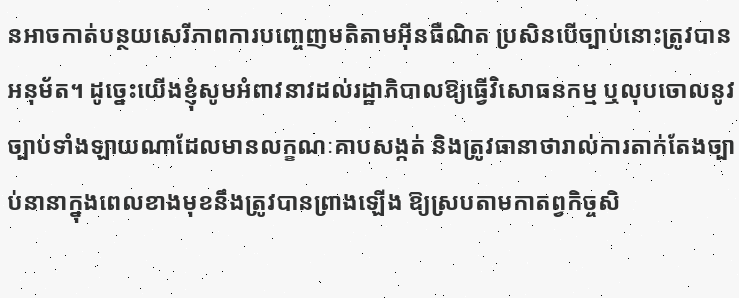នអាចកាត់បន្ថយសេរីភាពការបញ្ចេញមតិតាមអ៊ីនធឺណិត ប្រសិនបើច្បាប់នោះត្រូវបានអនុម័ត។ ដូច្នេះយើងខ្ញុំសូមអំពាវនាវដល់រដ្ឋាភិបាលឱ្យធ្វើវិសោធនកម្ម ឬលុបចោលនូវច្បាប់ទាំងឡាយណាដែលមានលក្ខណៈគាបសង្កត់ និងត្រូវធានាថារាល់ការតាក់តែងច្បាប់នានាក្នុងពេលខាងមុខនឹងត្រូវបានព្រាងឡើង ឱ្យស្របតាមកាតព្វកិច្ចសិ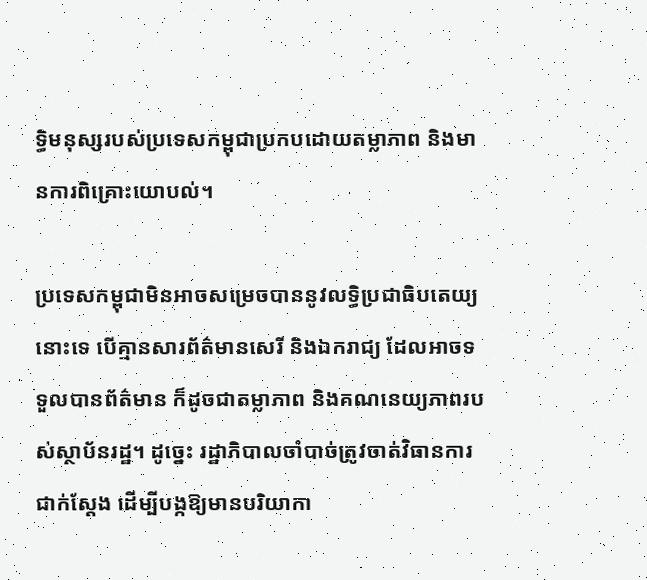ទ្ធិមនុស្សរបស់ប្រទេសកម្ពុជាប្រកបដោយតម្លាភាព និងមានការពិគ្រោះយោបល់។

ប្រទេសកម្ពុជាមិនអាចសម្រេចបាននូវលទ្ធិប្រជាធិបតេយ្យនោះទេ បើគ្មានសារព័ត៌មានសេរី និងឯករាជ្យ ដែលអាចទទួលបានព័ត៌មាន ក៏ដូចជាតម្លាភាព និងគណនេយ្យភាពរបស់ស្ថាប័នរដ្ឋ។ ដូច្នេះ រដ្ឋាភិបាលចាំបាច់ត្រូវចាត់វិធានការជាក់ស្តែង ដើម្បីបង្កឱ្យមានបរិយាកា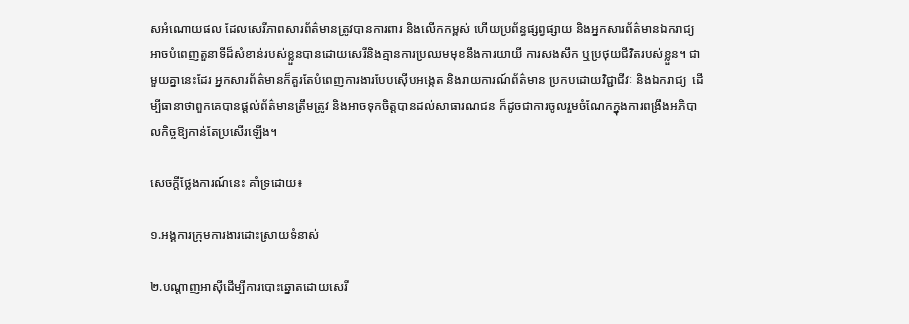សអំណោយផល ដែលសេរីភាពសារព័ត៌មានត្រូវបានការពារ និងលើកកម្ពស់ ហើយប្រព័ន្ធផ្សព្វផ្សាយ និងអ្នកសារព័ត៌មានឯករាជ្យអាចបំពេញតួនាទីដ៏សំខាន់របស់ខ្លួនបានដោយសេរីនិងគ្មានការប្រឈមមុខនឹងការយាយី ការសងសឹក ឬប្រថុយជីវិតរបស់ខ្លួន។ ជាមួយគ្នានេះដែរ អ្នកសារព័ត៌មានក៏គួរតែបំពេញការងារបែបស៊ើបអង្កេត និងរាយការណ៍ព័ត៌មាន ប្រកបដោយវិជ្ជាជីវៈ និងឯករាជ្យ  ដើម្បីធានាថាពួកគេបានផ្តល់ព័ត៌មានត្រឹមត្រូវ និងអាចទុកចិត្តបានដល់សាធារណជន ក៏ដូចជាការចូលរួមចំណែកក្នុងការពង្រឹងអភិបាលកិច្ចឱ្យកាន់តែប្រសើរឡើង។

សេចក្តីថ្លែងការណ៍នេះ គាំទ្រដោយ៖

១.អង្គការក្រុមការងារដោះស្រាយទំនាស់

២.បណ្តាញអាស៊ីដើម្បីការបោះឆ្នោតដោយសេរី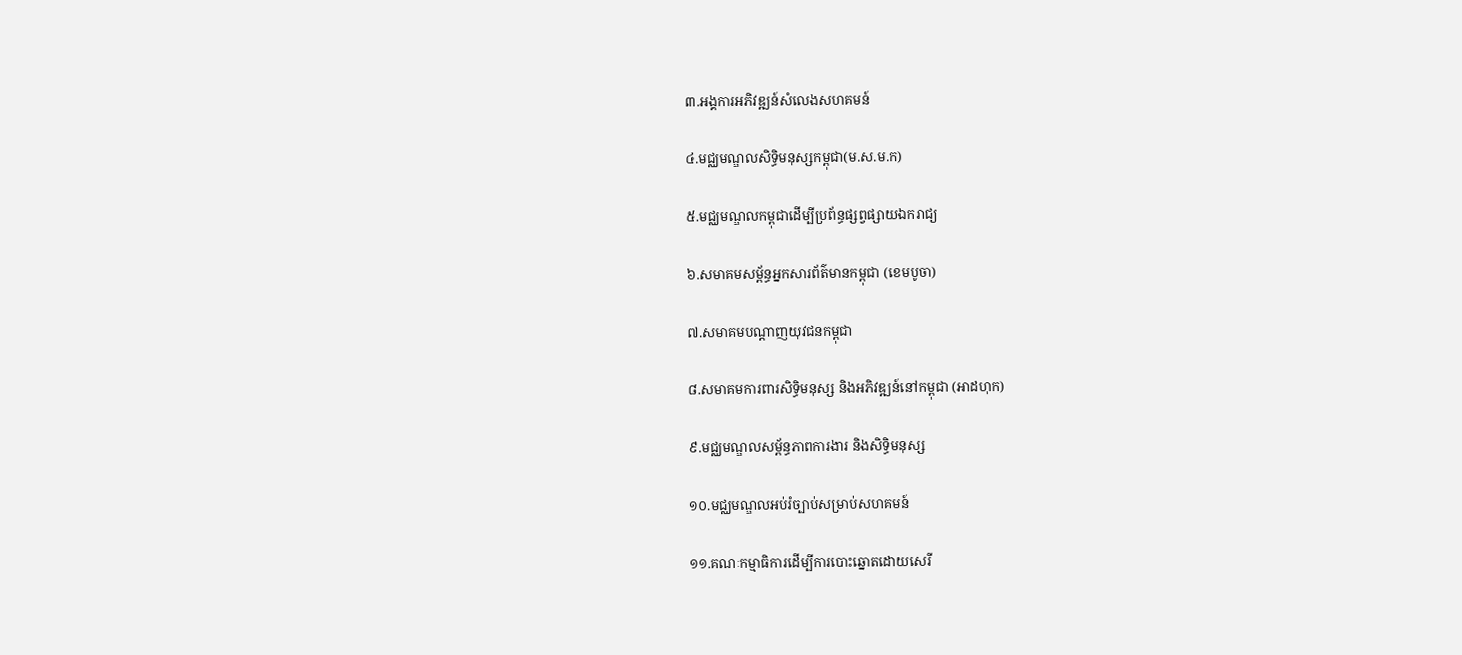៣.អង្គការអភិវឌ្ឍន៍សំលេងសហគមន៍

៤.មជ្ឈមណ្ឌលសិទ្ធិមនុស្សកម្ពុជា(ម.ស.ម.ក)

៥.មជ្ឈមណ្ឌលកម្ពុជាដើម្បីប្រព័ន្ធផ្សព្វផ្សាយឯករាជ្យ

៦.សមាគមសម្ព័ន្ធអ្នកសារព័ត៌មានកម្ពុជា (ខេមបូចា)

៧.សមាគមបណ្តាញយុវជនកម្ពុជា

៨.សមាគមការពារសិទ្ធិមនុស្ស និងអភិវឌ្ឍន៍នៅកម្ពុជា (អាដហុក)

៩.មជ្ឈមណ្ឌលសម្ព័ន្ធភាពការងារ និងសិទ្ធិមនុស្ស

១០.មជ្ឈមណ្ឌលអប់រំច្បាប់សម្រាប់សហគមន៍

១១.គណៈកម្មាធិការដើម្បីការបោះឆ្នោតដោយសេរី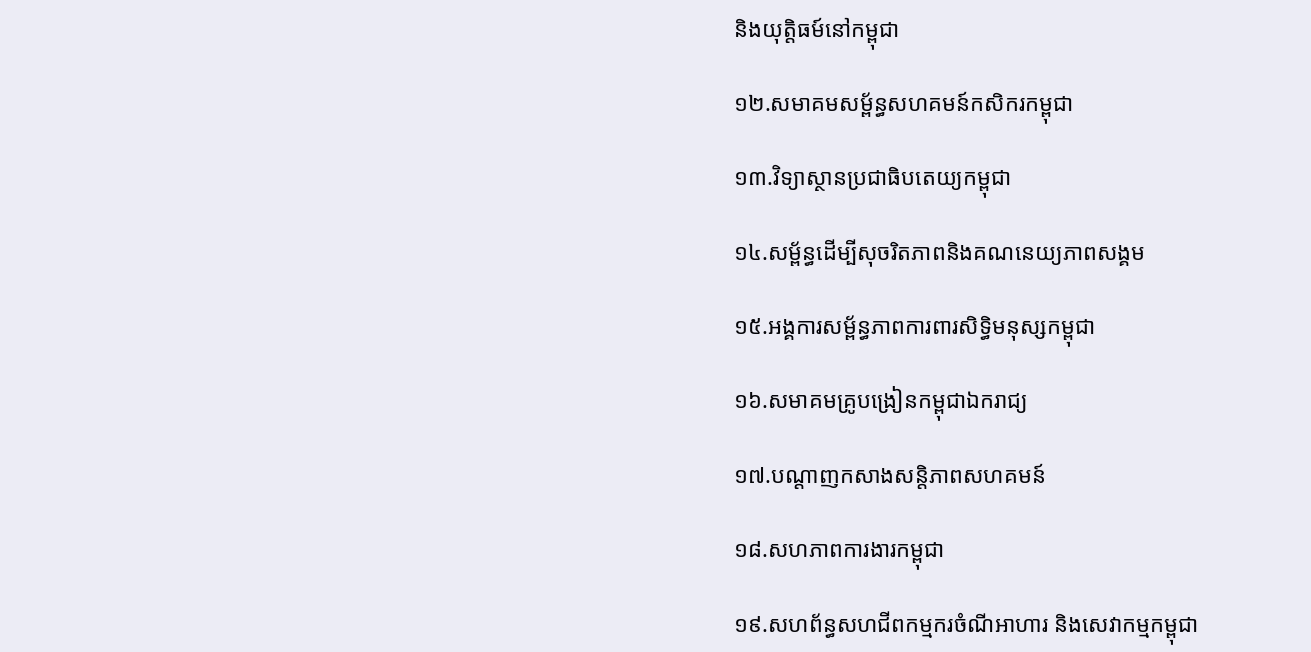និងយុត្តិធម៍នៅកម្ពុជា

១២.សមាគមសម្ព័ន្ធសហគមន៍កសិករកម្ពុជា

១៣.វិទ្យាស្ថានប្រជាធិបតេយ្យកម្ពុជា

១៤.សម្ព័ន្ធដើម្បីសុចរិតភាពនិងគណនេយ្យភាពសង្គម

១៥.អង្គការសម្ព័ន្ធភាពការពារសិទ្ធិមនុស្សកម្ពុជា

១៦.សមាគមគ្រូបង្រៀនកម្ពុជាឯករាជ្យ

១៧.បណ្តាញកសាងសន្តិភាពសហគមន៍

១៨.សហភាពការងារកម្ពុជា

១៩.សហព័ន្ធសហជីពកម្មករចំណីអាហារ និងសេវាកម្មកម្ពុជា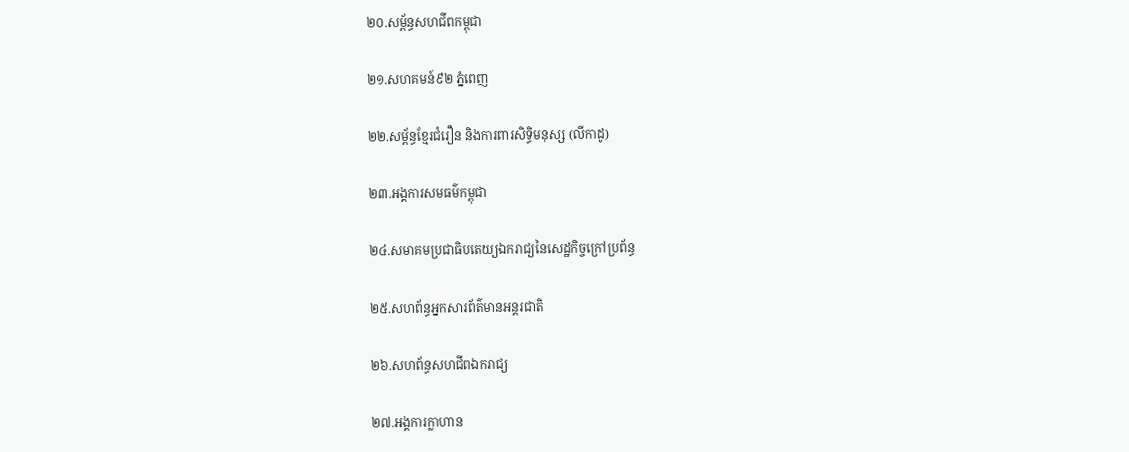២០.សម្ព័ន្ធសហជីពកម្ពុជា

២១.សហគមន៍៩២ ភ្នំពេញ

២២.សម្ព័ន្ធខ្មែរជំរឿន និងការពារសិទ្ធិមនុស្ស (លីកាដូ)

២៣.អង្គការសមធម៌កម្ពុជា

២៤.សមាគមប្រជាធិបតេយ្យឯករាជ្យនៃសេដ្ឋកិច្ចក្រៅប្រព័ន្ធ

២៥.សហព័ន្ធអ្នកសារព័ត៌មានអន្តរជាតិ

២៦.សហព័ន្ធសហជីពឯករាជ្យ

២៧.អង្គការក្លាហាន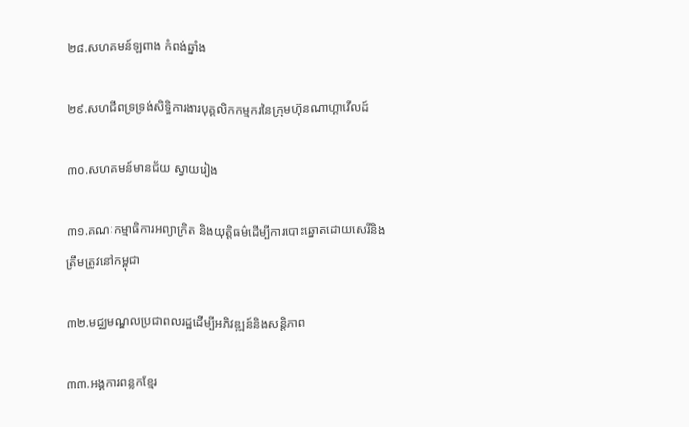២៨.សហគមន៍ឡពាង កំពង់ឆ្នាំង

២៩.សហជីពទ្រទ្រង់សិទ្ធិការងារបុគ្គលិកកម្មករនៃក្រុមហ៊ុនណាហ្គាវើលដ៍

៣០.សហគមន៍មានជ័យ ស្វាយរៀង

៣១.គណៈកម្មាធិការអព្យាក្រិត និងយុត្តិធម៌ដើម្បីការបោះឆ្នោតដោយសេរីនិងត្រឹមត្រូវនៅកម្ពុជា

៣២.មជ្ឈមណ្ឌលប្រជាពលរដ្ឋដើម្បីអភិវឌ្ឍន៍និងសន្តិភាព

៣៣.អង្គការពន្លកខ្មែរ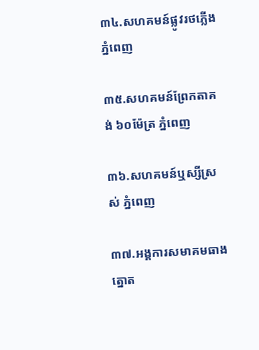៣៤.សហគមន៍ផ្លូវរថភ្លើង ភ្នំពេញ

៣៥.សហគមន៍ព្រែកតាគង់ ៦០ម៉ែត្រ ភ្នំពេញ

៣៦.សហគមន៍ឬស្សីស្រស់ ភ្នំពេញ

៣៧.អង្គការសមាគមធាងត្នោត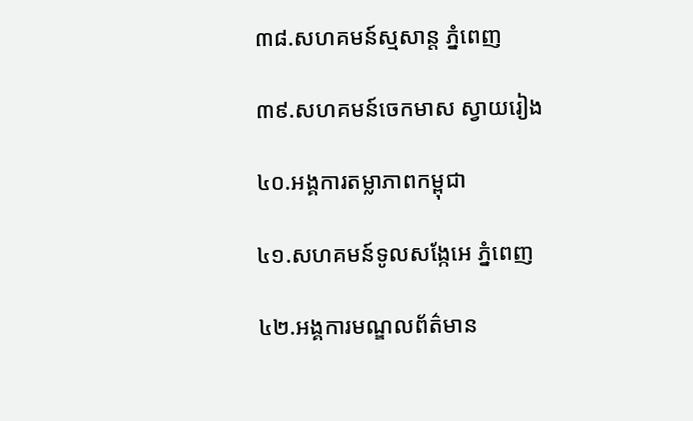៣៨.សហគមន៍ស្មសាន្ត ភ្នំពេញ

៣៩.សហគមន៍ចេកមាស ស្វាយរៀង

៤០.អង្គការតម្លាភាពកម្ពុជា

៤១.សហគមន៍ទូលសង្កែអេ ភ្នំពេញ

៤២.អង្គការមណ្ឌលព័ត៌មាន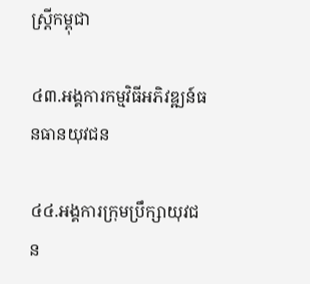ស្រ្តីកម្ពុជា

៤៣.អង្គការកម្មវិធីអភិវឌ្ឍន៍ធនធានយុវជន

៤៤.អង្គការក្រុមប្រឹក្សាយុវជន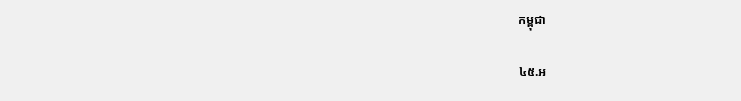កម្ពុជា

៤៥.អ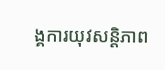ង្គការយុវសន្តិភាព